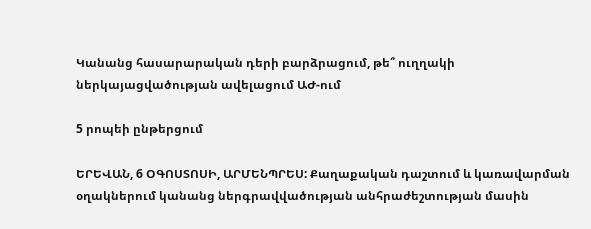Կանանց հասարարական դերի բարձրացում, թե՞ ուղղակի ներկայացվածության ավելացում ԱԺ-ում

5 րոպեի ընթերցում

ԵՐԵՎԱՆ, 6 ՕԳՈՍՏՈՍԻ, ԱՐՄԵՆՊՐԵՍ: Քաղաքական դաշտում և կառավարման օղակներում կանանց ներգրավվածության անհրաժեշտության մասին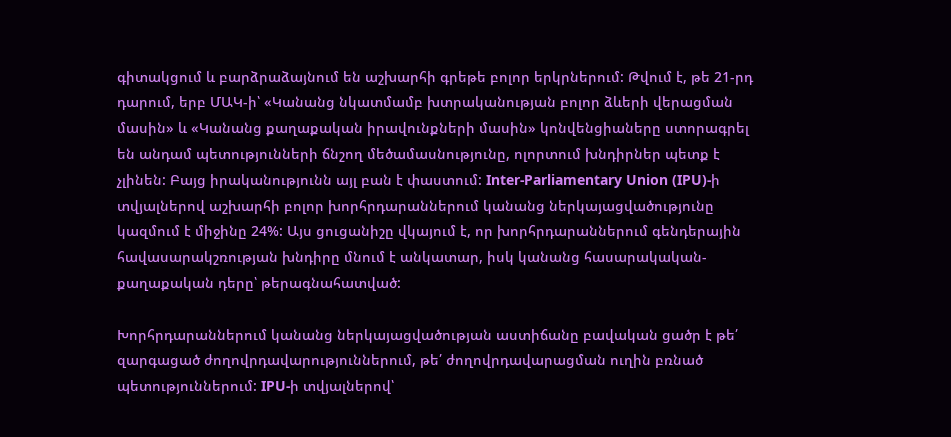գիտակցում և բարձրաձայնում են աշխարհի գրեթե բոլոր երկրներում: Թվում է, թե 21-րդ դարում, երբ ՄԱԿ-ի՝ «Կանանց նկատմամբ խտրականության բոլոր ձևերի վերացման մասին» և «Կանանց քաղաքական իրավունքների մասին» կոնվենցիաները ստորագրել են անդամ պետությունների ճնշող մեծամասնությունը, ոլորտում խնդիրներ պետք է չլինեն: Բայց իրականությունն այլ բան է փաստում: Inter-Parliamentary Union (IPU)-ի տվյալներով աշխարհի բոլոր խորհրդարաններում կանանց ներկայացվածությունը կազմում է միջինը 24%: Այս ցուցանիշը վկայում է, որ խորհրդարաններում գենդերային հավասարակշռության խնդիրը մնում է անկատար, իսկ կանանց հասարակական-քաղաքական դերը՝ թերագնահատված:

Խորհրդարաններում կանանց ներկայացվածության աստիճանը բավական ցածր է թե՛ զարգացած ժողովրդավարություններում, թե՛ ժողովրդավարացման ուղին բռնած պետություններում: IPU-ի տվյալներով՝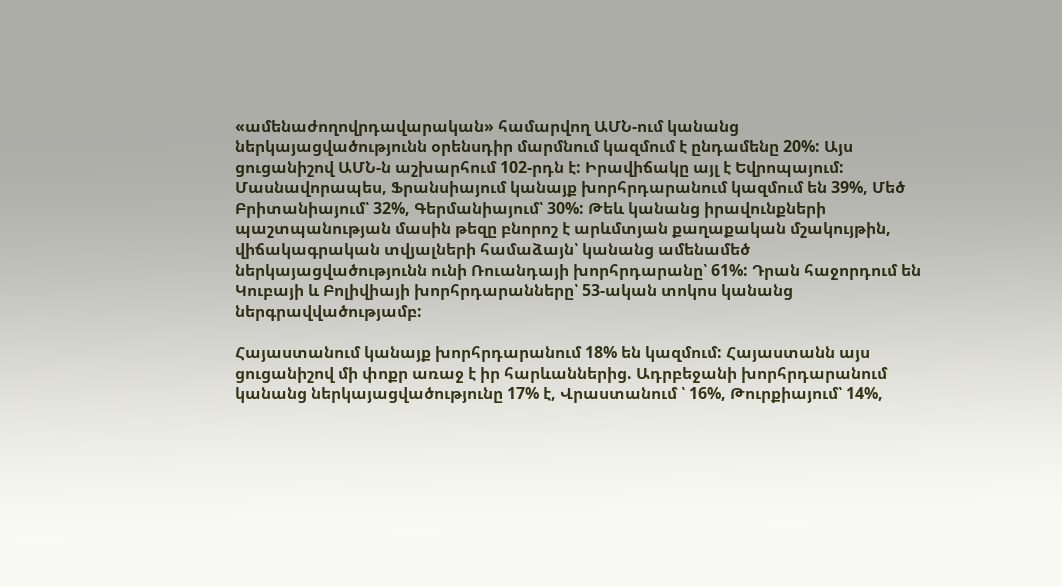«ամենաժողովրդավարական» համարվող ԱՄՆ-ում կանանց ներկայացվածությունն օրենսդիր մարմնում կազմում է ընդամենը 20%: Այս ցուցանիշով ԱՄՆ-ն աշխարհում 102-րդն է: Իրավիճակը այլ է Եվրոպայում: Մասնավորապես, Ֆրանսիայում կանայք խորհրդարանում կազմում են 39%, Մեծ Բրիտանիայում՝ 32%, Գերմանիայում՝ 30%: Թեև կանանց իրավունքների պաշտպանության մասին թեզը բնորոշ է արևմտյան քաղաքական մշակույթին, վիճակագրական տվյալների համաձայն՝ կանանց ամենամեծ ներկայացվածությունն ունի Ռուանդայի խորհրդարանը՝ 61%: Դրան հաջորդում են Կուբայի և Բոլիվիայի խորհրդարանները՝ 53-ական տոկոս կանանց ներգրավվածությամբ:

Հայաստանում կանայք խորհրդարանում 18% են կազմում: Հայաստանն այս ցուցանիշով մի փոքր առաջ է իր հարևաններից. Ադրբեջանի խորհրդարանում կանանց ներկայացվածությունը 17% է, Վրաստանում ՝ 16%, Թուրքիայում՝ 14%,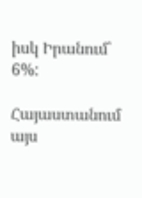իսկ Իրանում՝ 6%:

Հայաստանում այս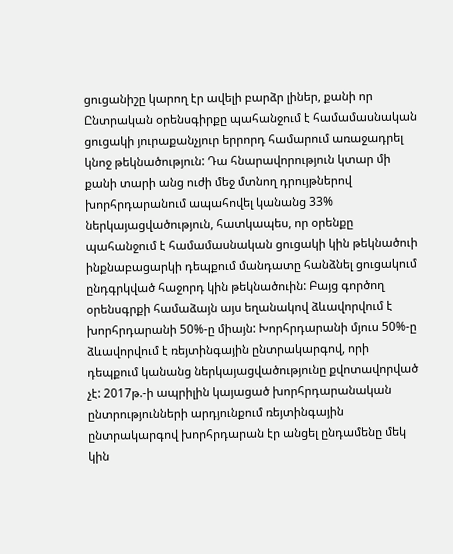ցուցանիշը կարող էր ավելի բարձր լիներ, քանի որ Ընտրական օրենսգիրքը պահանջում է համամասնական ցուցակի յուրաքանչյուր երրորդ համարում առաջադրել կնոջ թեկնածություն: Դա հնարավորություն կտար մի քանի տարի անց ուժի մեջ մտնող դրույթներով խորհրդարանում ապահովել կանանց 33% ներկայացվածություն, հատկապես, որ օրենքը պահանջում է համամասնական ցուցակի կին թեկնածուի ինքնաբացարկի դեպքում մանդատը հանձնել ցուցակում ընդգրկված հաջորդ կին թեկնածուին: Բայց գործող օրենսգրքի համաձայն այս եղանակով ձևավորվում է խորհրդարանի 50%-ը միայն: Խորհրդարանի մյուս 50%-ը ձևավորվում է ռեյտինգային ընտրակարգով, որի դեպքում կանանց ներկայացվածությունը քվոտավորված չէ: 2017թ.-ի ապրիլին կայացած խորհրդարանական ընտրությունների արդյունքում ռեյտինգային ընտրակարգով խորհրդարան էր անցել ընդամենը մեկ կին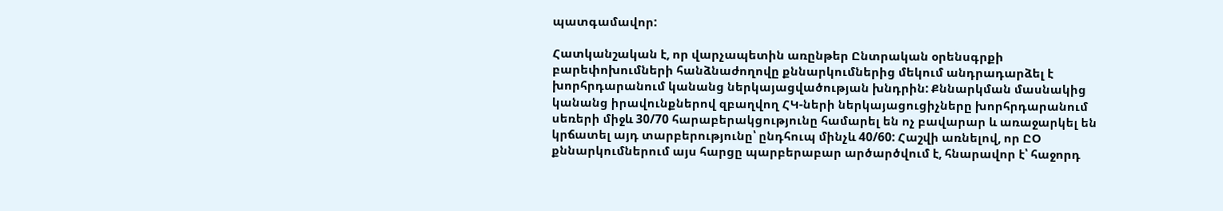պատգամավոր:

Հատկանշական է, որ վարչապետին առընթեր Ընտրական օրենսգրքի բարեփոխումների հանձնաժողովը քննարկումներից մեկում անդրադարձել է խորհրդարանում կանանց ներկայացվածության խնդրին: Քննարկման մասնակից կանանց իրավունքներով զբաղվող ՀԿ-ների ներկայացուցիչները խորհրդարանում սեռերի միջև 30/70 հարաբերակցությունը համարել են ոչ բավարար և առաջարկել են կրճատել այդ տարբերությունը՝ ընդհուպ մինչև 40/60: Հաշվի առնելով, որ ԸՕ քննարկումներում այս հարցը պարբերաբար արծարծվում է, հնարավոր է՝ հաջորդ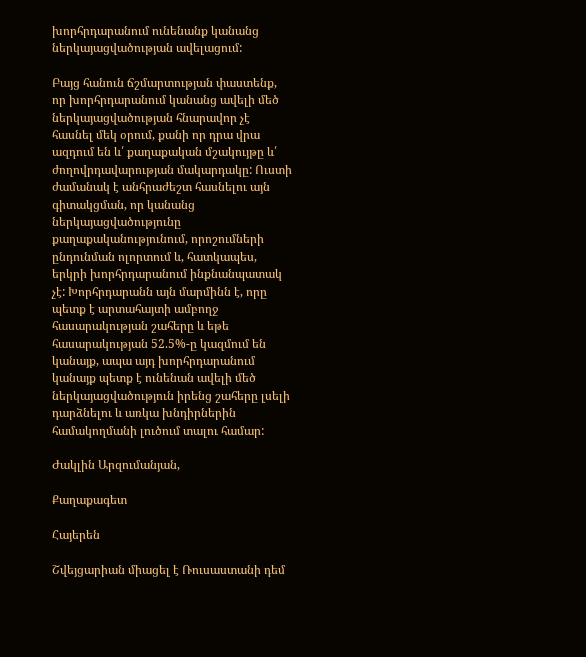խորհրդարանում ունենանք կանանց ներկայացվածության ավելացում:

Բայց հանուն ճշմարտության փաստենք, որ խորհրդարանում կանանց ավելի մեծ ներկայացվածության հնարավոր չէ հասնել մեկ օրում, քանի որ դրա վրա ազդում են և՛ քաղաքական մշակույթը և՛ ժողովրդավարության մակարդակը: Ուստի ժամանակ է անհրաժեշտ հասնելու այն գիտակցման, որ կանանց ներկայացվածությունը քաղաքականությունում, որոշումների ընդունման ոլորտում և, հատկապես, երկրի խորհրդարանում ինքնանպատակ չէ: Խորհրդարանն այն մարմինն է, որը պետք է արտահայտի ամբողջ հասարակության շահերը և եթե հասարակության 52.5%-ը կազմում են կանայք, ապա այդ խորհրդարանում կանայք պետք է ունենան ավելի մեծ ներկայացվածություն իրենց շահերը լսելի դարձնելու և առկա խնդիրներին համակողմանի լուծում տալու համար:

Ժակլին Արզումանյան,

Քաղաքագետ

Հայերեն

Շվեյցարիան միացել է Ռուսաստանի դեմ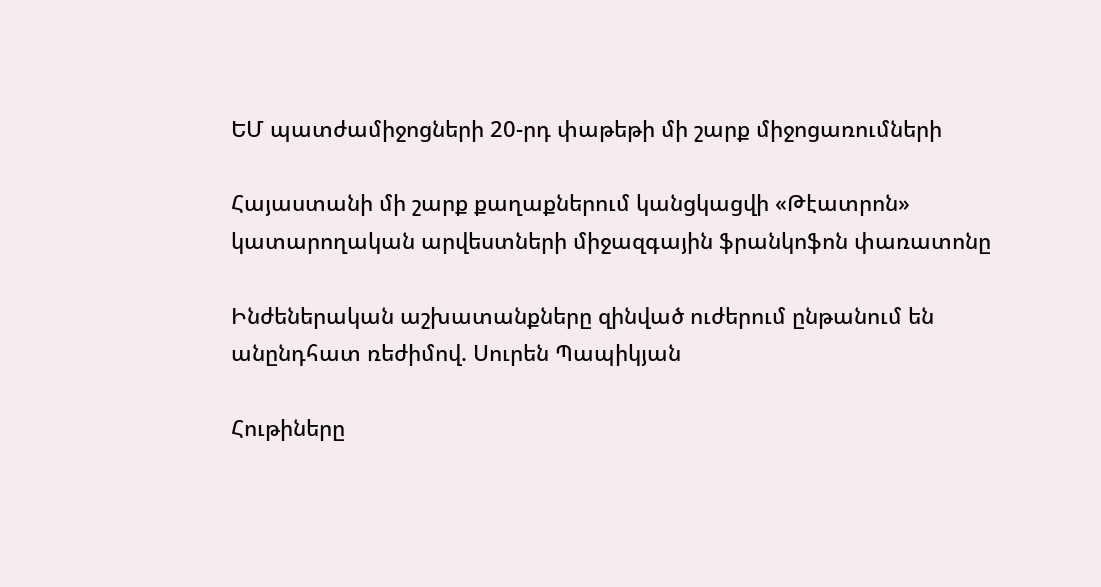ԵՄ պատժամիջոցների 20-րդ փաթեթի մի շարք միջոցառումների

Հայաստանի մի շարք քաղաքներում կանցկացվի «Թէատրոն» կատարողական արվեստների միջազգային ֆրանկոֆոն փառատոնը

Ինժեներական աշխատանքները զինված ուժերում ընթանում են անընդհատ ռեժիմով. Սուրեն Պապիկյան

Հութիները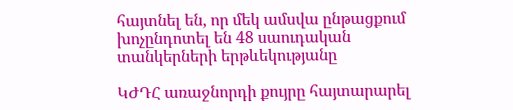հայտնել են, որ մեկ ամսվա ընթացքում խոչընդոտել են 48 սաուդական տանկերների երթևեկությանը

ԿԺԴՀ առաջնորդի քույրը հայտարարել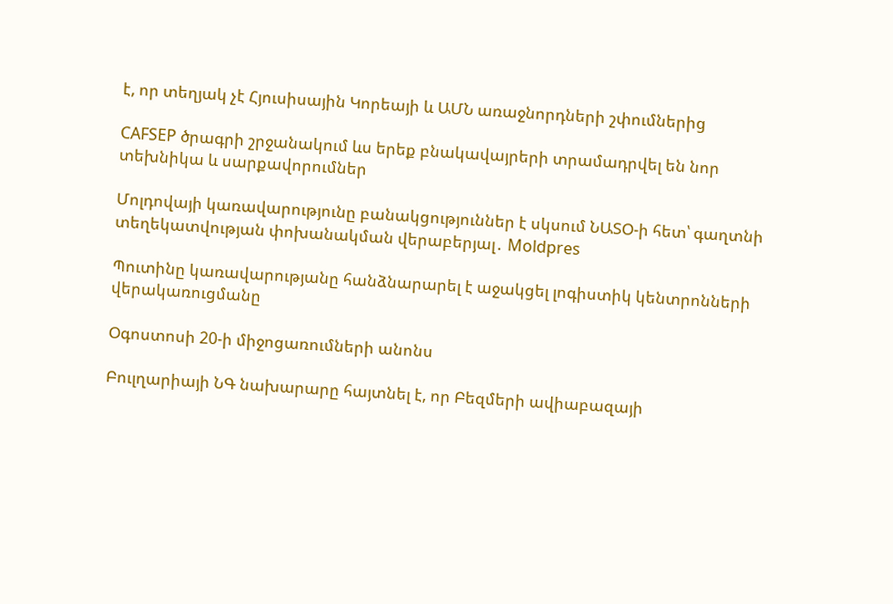է, որ տեղյակ չէ Հյուսիսային Կորեայի և ԱՄՆ առաջնորդների շփումներից

CAFSEP ծրագրի շրջանակում ևս երեք բնակավայրերի տրամադրվել են նոր տեխնիկա և սարքավորումներ

Մոլդովայի կառավարությունը բանակցություններ է սկսում ՆԱՏՕ-ի հետ՝ գաղտնի տեղեկատվության փոխանակման վերաբերյալ․ Moldpres

Պուտինը կառավարությանը հանձնարարել է աջակցել լոգիստիկ կենտրոնների վերակառուցմանը

Օգոստոսի 20-ի միջոցառումների անոնս

Բուլղարիայի ՆԳ նախարարը հայտնել է, որ Բեզմերի ավիաբազայի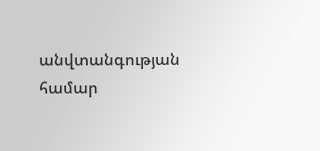անվտանգության համար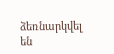ձեռնարկվել են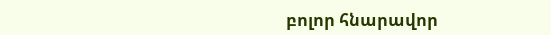բոլոր հնարավոր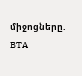միջոցները. BTA